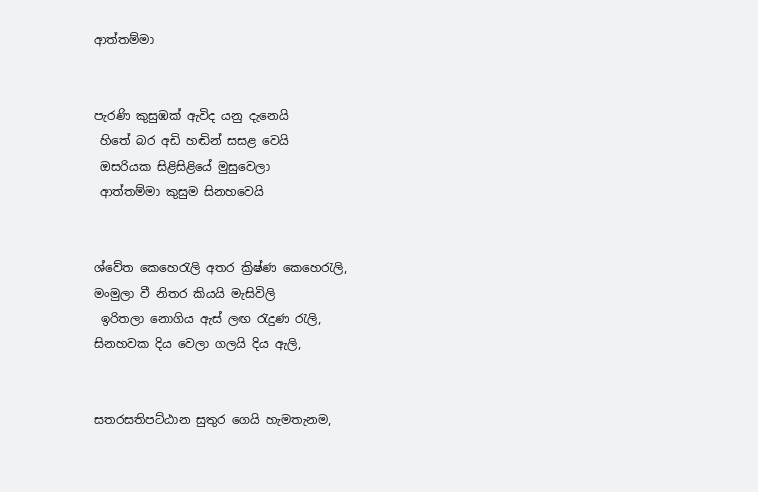ආත්තම්මා


පැරණි කුසුඹක් ඇවිද යනු දැනෙයි
 හිතේ බර අඩි හඬින් සසළ වෙයි
 ඔසරියක සිළිසිළියේ මුසුවෙලා
 ආත්තම්මා කුසුම සිනහවෙයි


ශ්වේත කෙහෙරැලි අතර ක්‍රිෂ්ණ කෙහෙරැලි,
මංමුලා වී නිතර කියයි මැසිවිලි
 ඉරිතලා නොගිය ඇස් ලඟ රැදුණ රැලි,
සිනහවක දිය වෙලා ගලයි දිය ඇලි,


සතරසතිපට්ඨාන සුතුර ගෙයි හැමතැනම,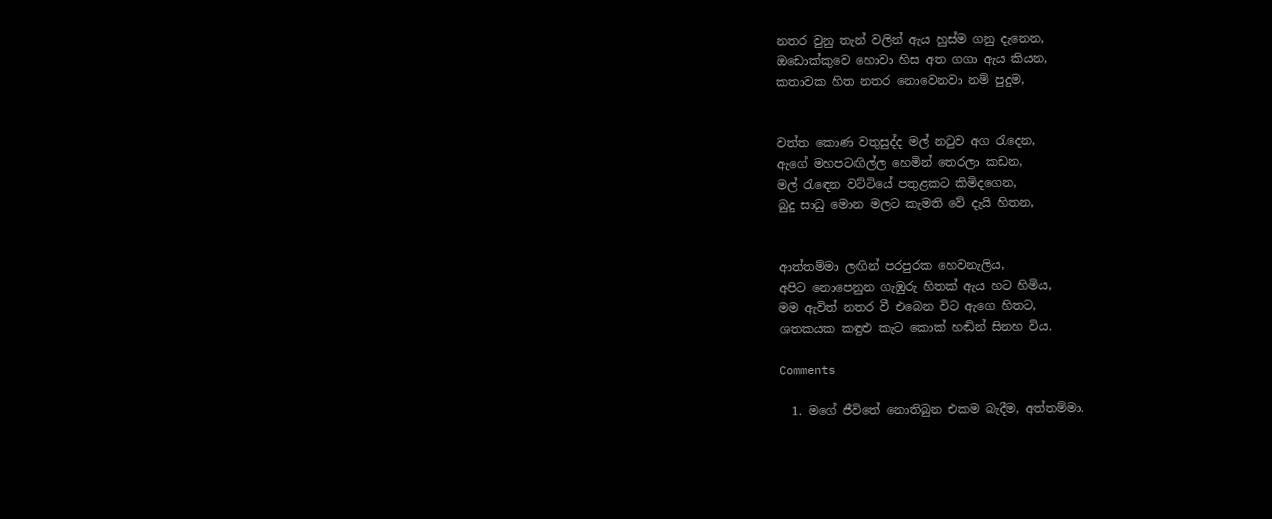නතර වුනු තැන් වලින් ඇය හුස්ම ගනු දැනෙන,
ඔඩොක්කුවෙ හොවා හිස අත ගගා ඇය කියන,
කතාවක හිත නතර නොවෙනවා නම් පුදුම,


වත්ත කොණ වතුසුද්ද මල් නටුව අග රැදෙන,
ඇගේ මහපටඟිල්ල හෙමින් තෙරලා කඩන,
මල් රැඳෙන වට්ටියේ පතුළකට කිමිදගෙන,
බුදු සාධු මොන මලට කැමති වේ දැයි හිතන,


ආත්තම්මා ලඟින් පරපුරක හෙවනැලිය,
අපිට නොපෙනුන ගැඹුරු හිතක් ඇය හට හිමිය,
මම ඇවිත් නතර වී එබෙන විට ඇගෙ හිතට,
ශතකයක කඳුළු කැට කොක් හඬින් සිනහ විය.

Comments

  1. මගේ ජීවිතේ නොතිබුන එකම බැදීම, අත්තම්මා.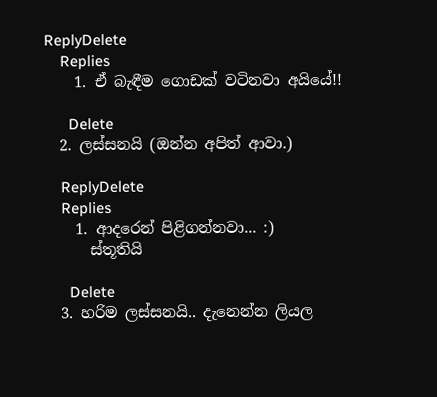ReplyDelete
    Replies
    1. ඒ බැඳීම ගොඩක් වටිනවා අයියේ!!

      Delete
  2. ලස්සනයි (ඔන්න අපිත් ආවා.)

    ReplyDelete
    Replies
    1. ආදරෙන් පිළිගන්නවා... :)
      ස්තූතියි

      Delete
  3. හරිම ලස්සනයි.. දැනෙන්න ලියල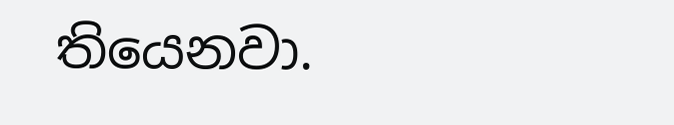තියෙනවා.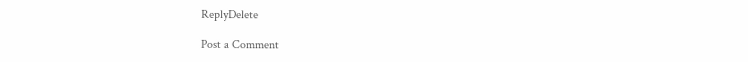ReplyDelete

Post a Comment